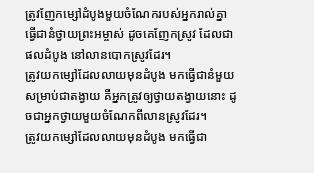ត្រូវញែកម្សៅដំបូងមួយចំណែករបស់អ្នករាល់គ្នា ធ្វើជានំថ្វាយព្រះអម្ចាស់ ដូចគេញែកស្រូវ ដែលជាផលដំបូង នៅលានបោកស្រូវដែរ។
ត្រូវយកម្សៅដែលលាយមុនដំបូង មកធ្វើជានំមួយសម្រាប់ជាតង្វាយ គឺអ្នកត្រូវឲ្យថ្វាយតង្វាយនោះ ដូចជាអ្នកថ្វាយមួយចំណែកពីលានស្រូវដែរ។
ត្រូវយកម្សៅដែលលាយមុនដំបូង មកធ្វើជា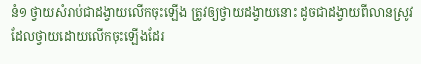នំ១ ថ្វាយសំរាប់ជាដង្វាយលើកចុះឡើង ត្រូវឲ្យថ្វាយដង្វាយនោះ ដូចជាដង្វាយពីលានស្រូវ ដែលថ្វាយដោយលើកចុះឡើងដែរ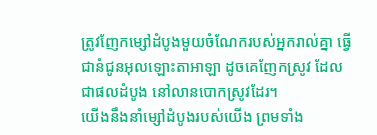ត្រូវញែកម្សៅដំបូងមួយចំណែករបស់អ្នករាល់គ្នា ធ្វើជានំជូនអុលឡោះតាអាឡា ដូចគេញែកស្រូវ ដែលជាផលដំបូង នៅលានបោកស្រូវដែរ។
យើងនឹងនាំម្សៅដំបូងរបស់យើង ព្រមទាំង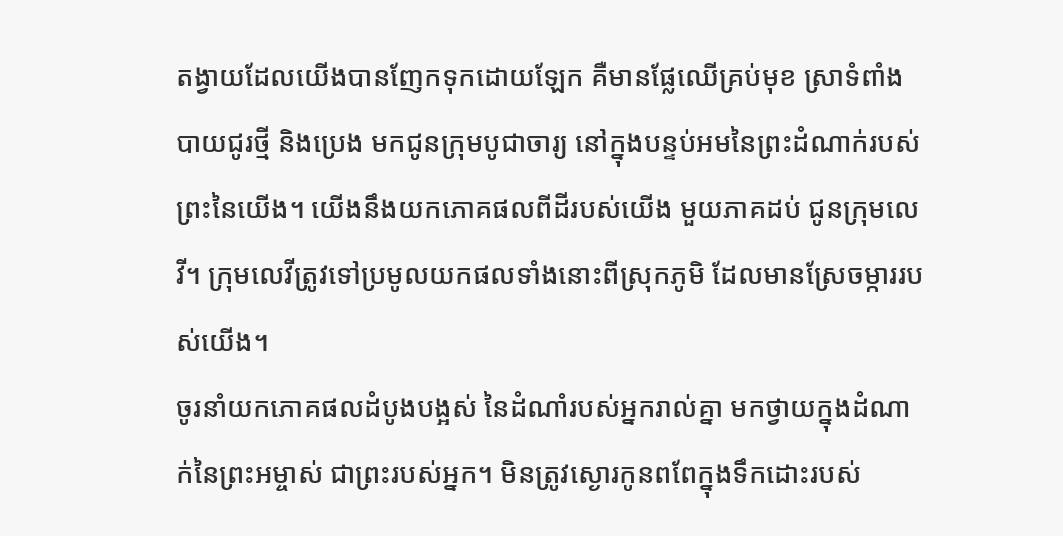តង្វាយដែលយើងបានញែកទុកដោយឡែក គឺមានផ្លែឈើគ្រប់មុខ ស្រាទំពាំងបាយជូរថ្មី និងប្រេង មកជូនក្រុមបូជាចារ្យ នៅក្នុងបន្ទប់អមនៃព្រះដំណាក់របស់ព្រះនៃយើង។ យើងនឹងយកភោគផលពីដីរបស់យើង មួយភាគដប់ ជូនក្រុមលេវី។ ក្រុមលេវីត្រូវទៅប្រមូលយកផលទាំងនោះពីស្រុកភូមិ ដែលមានស្រែចម្ការរបស់យើង។
ចូរនាំយកភោគផលដំបូងបង្អស់ នៃដំណាំរបស់អ្នករាល់គ្នា មកថ្វាយក្នុងដំណាក់នៃព្រះអម្ចាស់ ជាព្រះរបស់អ្នក។ មិនត្រូវស្ងោរកូនពពែក្នុងទឹកដោះរបស់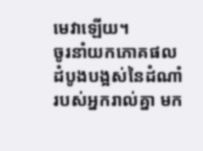មេវាឡើយ។
ចូរនាំយកភោគផលដំបូងបង្អស់នៃដំណាំរបស់អ្នករាល់គ្នា មក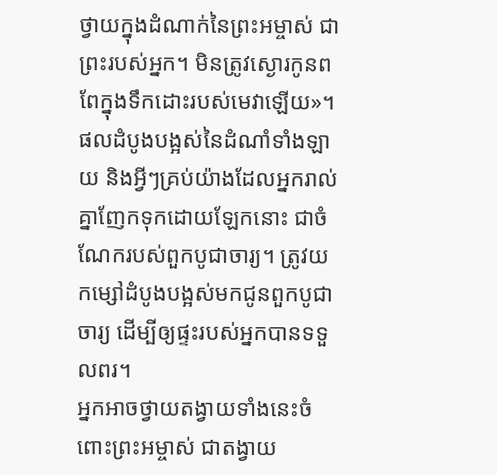ថ្វាយក្នុងដំណាក់នៃព្រះអម្ចាស់ ជាព្រះរបស់អ្នក។ មិនត្រូវស្ងោរកូនពពែក្នុងទឹកដោះរបស់មេវាឡើយ»។
ផលដំបូងបង្អស់នៃដំណាំទាំងឡាយ និងអ្វីៗគ្រប់យ៉ាងដែលអ្នករាល់គ្នាញែកទុកដោយឡែកនោះ ជាចំណែករបស់ពួកបូជាចារ្យ។ ត្រូវយកម្សៅដំបូងបង្អស់មកជូនពួកបូជាចារ្យ ដើម្បីឲ្យផ្ទះរបស់អ្នកបានទទួលពរ។
អ្នកអាចថ្វាយតង្វាយទាំងនេះចំពោះព្រះអម្ចាស់ ជាតង្វាយ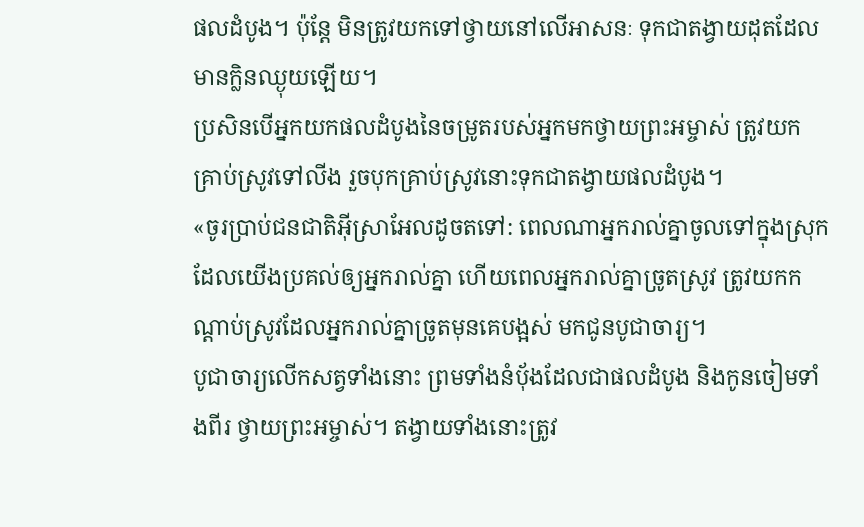ផលដំបូង។ ប៉ុន្តែ មិនត្រូវយកទៅថ្វាយនៅលើអាសនៈ ទុកជាតង្វាយដុតដែលមានក្លិនឈ្ងុយឡើយ។
ប្រសិនបើអ្នកយកផលដំបូងនៃចម្រូតរបស់អ្នកមកថ្វាយព្រះអម្ចាស់ ត្រូវយកគ្រាប់ស្រូវទៅលីង រួចបុកគ្រាប់ស្រូវនោះទុកជាតង្វាយផលដំបូង។
«ចូរប្រាប់ជនជាតិអ៊ីស្រាអែលដូចតទៅ: ពេលណាអ្នករាល់គ្នាចូលទៅក្នុងស្រុកដែលយើងប្រគល់ឲ្យអ្នករាល់គ្នា ហើយពេលអ្នករាល់គ្នាច្រូតស្រូវ ត្រូវយកកណ្ដាប់ស្រូវដែលអ្នករាល់គ្នាច្រូតមុនគេបង្អស់ មកជូនបូជាចារ្យ។
បូជាចារ្យលើកសត្វទាំងនោះ ព្រមទាំងនំប៉័ងដែលជាផលដំបូង និងកូនចៀមទាំងពីរ ថ្វាយព្រះអម្ចាស់។ តង្វាយទាំងនោះត្រូវ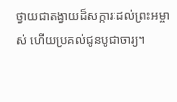ថ្វាយជាតង្វាយដ៏សក្ការៈដល់ព្រះអម្ចាស់ ហើយប្រគល់ជូនបូជាចារ្យ។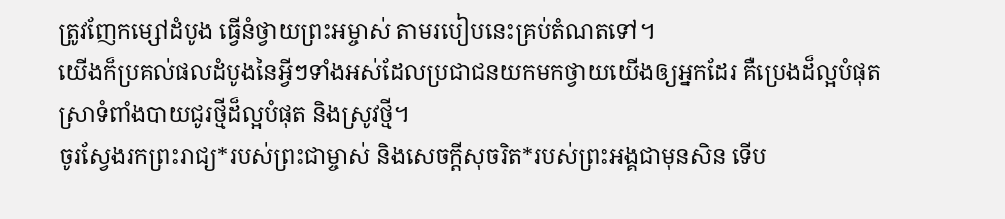ត្រូវញែកម្សៅដំបូង ធ្វើនំថ្វាយព្រះអម្ចាស់ តាមរបៀបនេះគ្រប់តំណតទៅ។
យើងក៏ប្រគល់ផលដំបូងនៃអ្វីៗទាំងអស់ដែលប្រជាជនយកមកថ្វាយយើងឲ្យអ្នកដែរ គឺប្រេងដ៏ល្អបំផុត ស្រាទំពាំងបាយជូរថ្មីដ៏ល្អបំផុត និងស្រូវថ្មី។
ចូរស្វែងរកព្រះរាជ្យ*របស់ព្រះជាម្ចាស់ និងសេចក្ដីសុចរិត*របស់ព្រះអង្គជាមុនសិន ទើប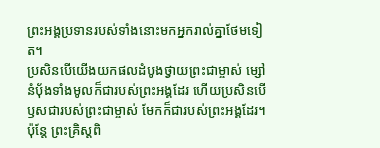ព្រះអង្គប្រទានរបស់ទាំងនោះមកអ្នករាល់គ្នាថែមទៀត។
ប្រសិនបើយើងយកផលដំបូងថ្វាយព្រះជាម្ចាស់ ម្សៅនំប៉័ងទាំងមូលក៏ជារបស់ព្រះអង្គដែរ ហើយប្រសិនបើឫសជារបស់ព្រះជាម្ចាស់ មែកក៏ជារបស់ព្រះអង្គដែរ។
ប៉ុន្តែ ព្រះគ្រិស្តពិ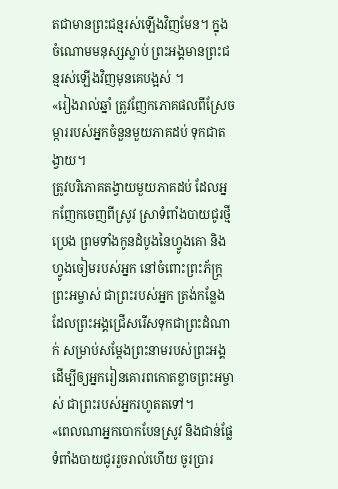តជាមានព្រះជន្មរស់ឡើងវិញមែន។ ក្នុងចំណោមមនុស្សស្លាប់ ព្រះអង្គមានព្រះជន្មរស់ឡើងវិញមុនគេបង្អស់ ។
«រៀងរាល់ឆ្នាំ ត្រូវញែកភោគផលពីស្រែចម្ការរបស់អ្នកចំនួនមួយភាគដប់ ទុកជាតង្វាយ។
ត្រូវបរិភោគតង្វាយមួយភាគដប់ ដែលអ្នកញែកចេញពីស្រូវ ស្រាទំពាំងបាយជូរថ្មី ប្រេង ព្រមទាំងកូនដំបូងនៃហ្វូងគោ និងហ្វូងចៀមរបស់អ្នក នៅចំពោះព្រះភ័ក្ត្រព្រះអម្ចាស់ ជាព្រះរបស់អ្នក ត្រង់កន្លែងដែលព្រះអង្គជ្រើសរើសទុកជាព្រះដំណាក់ សម្រាប់សម្តែងព្រះនាមរបស់ព្រះអង្គ ដើម្បីឲ្យអ្នករៀនគោរពកោតខ្លាចព្រះអម្ចាស់ ជាព្រះរបស់អ្នករហូតតទៅ។
«ពេលណាអ្នកបោកបែនស្រូវ និងជាន់ផ្លែទំពាំងបាយជូររួចរាល់ហើយ ចូរប្រារ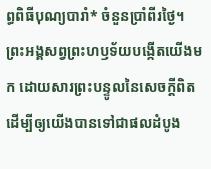ព្ធពិធីបុណ្យបារាំ* ចំនួនប្រាំពីរថ្ងៃ។
ព្រះអង្គសព្វព្រះហឫទ័យបង្កើតយើងមក ដោយសារព្រះបន្ទូលនៃសេចក្ដីពិត ដើម្បីឲ្យយើងបានទៅជាផលដំបូង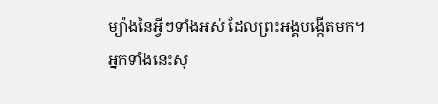ម្យ៉ាងនៃអ្វីៗទាំងអស់ ដែលព្រះអង្គបង្កើតមក។
អ្នកទាំងនេះសុ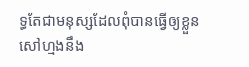ទ្ធតែជាមនុស្សដែលពុំបានធ្វើឲ្យខ្លួនសៅហ្មងនឹង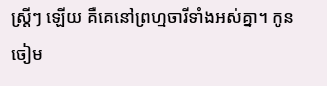ស្ត្រីៗ ឡើយ គឺគេនៅព្រហ្មចារីទាំងអស់គ្នា។ កូនចៀម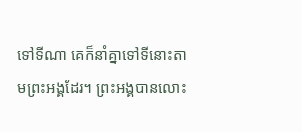ទៅទីណា គេក៏នាំគ្នាទៅទីនោះតាមព្រះអង្គដែរ។ ព្រះអង្គបានលោះ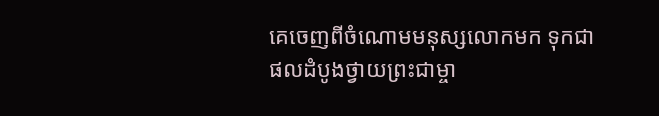គេចេញពីចំណោមមនុស្សលោកមក ទុកជាផលដំបូងថ្វាយព្រះជាម្ចា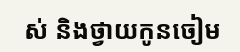ស់ និងថ្វាយកូនចៀម